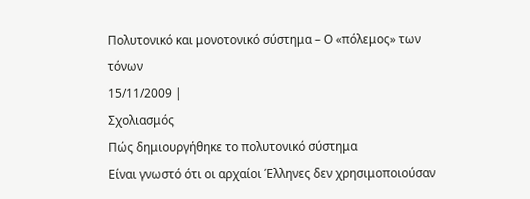Πολυτονικό και μονοτονικό σύστημα – Ο «πόλεμος» των τόνων
15/11/2009 |
Σχολιασμός
Πώς δημιουργήθηκε το πολυτονικό σύστημα
Είναι γνωστό ότι οι αρχαίοι Έλληνες δεν χρησιμοποιούσαν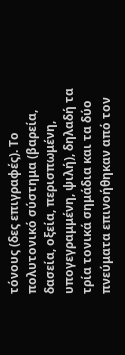τόνους (δες επιγραφές). Το πολυτονικό σύστημα (βαρεία, δασεία, οξεία, περισπωμένη, υπογεγραμμένη, ψιλή), δηλαδή τα τρία τονικά σημάδια και τα δύο πνεύματα επινοήθηκαν από τον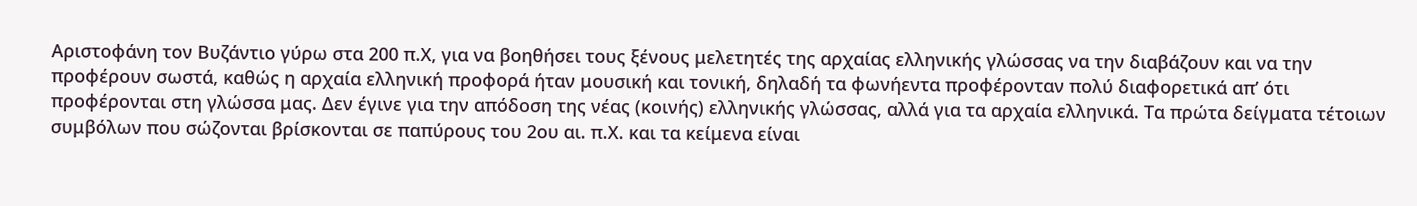Αριστοφάνη τον Βυζάντιο γύρω στα 200 π.Χ, για να βοηθήσει τους ξένους μελετητές της αρχαίας ελληνικής γλώσσας να την διαβάζουν και να την προφέρουν σωστά, καθώς η αρχαία ελληνική προφορά ήταν μουσική και τονική, δηλαδή τα φωνήεντα προφέρονταν πολύ διαφορετικά απ’ ότι προφέρονται στη γλώσσα μας. Δεν έγινε για την απόδοση της νέας (κοινής) ελληνικής γλώσσας, αλλά για τα αρχαία ελληνικά. Τα πρώτα δείγματα τέτοιων συμβόλων που σώζονται βρίσκονται σε παπύρους του 2ου αι. π.Χ. και τα κείμενα είναι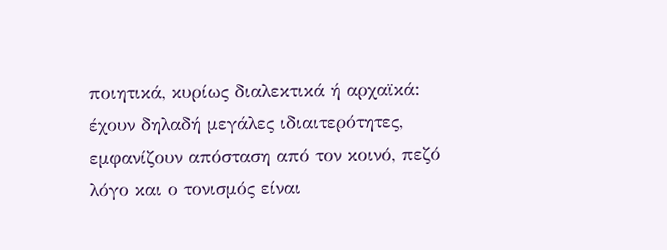ποιητικά, κυρίως διαλεκτικά ή αρχαϊκά: έχουν δηλαδή μεγάλες ιδιαιτερότητες, εμφανίζουν απόσταση από τον κοινό, πεζό λόγο και ο τονισμός είναι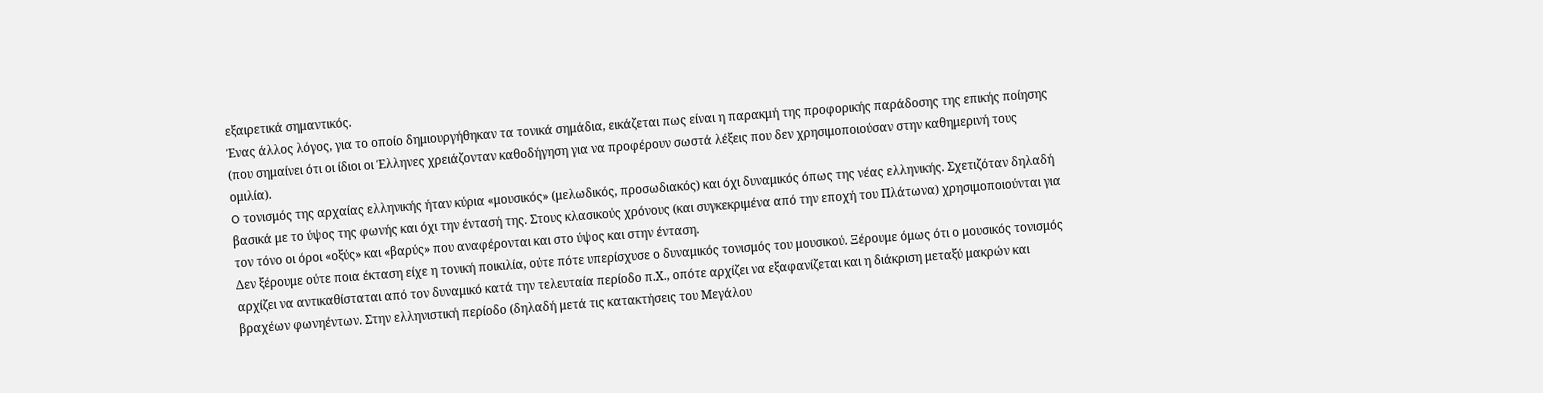εξαιρετικά σημαντικός.
Ένας άλλος λόγος, για το οποίο δημιουργήθηκαν τα τονικά σημάδια, εικάζεται πως είναι η παρακμή της προφορικής παράδοσης της επικής ποίησης (που σημαίνει ότι οι ίδιοι οι Έλληνες χρειάζονταν καθοδήγηση για να προφέρουν σωστά λέξεις που δεν χρησιμοποιούσαν στην καθημερινή τους ομιλία).
O τονισμός της αρχαίας ελληνικής ήταν κύρια «μουσικός» (μελωδικός, προσωδιακός) και όχι δυναμικός όπως της νέας ελληνικής. Σχετιζόταν δηλαδή βασικά με το ύψος της φωνής και όχι την έντασή της. Στους κλασικούς χρόνους (και συγκεκριμένα από την εποχή του Πλάτωνα) χρησιμοποιούνται για τον τόνο οι όροι «οξύς» και «βαρύς» που αναφέρονται και στο ύψος και στην ένταση.
Δεν ξέρουμε ούτε ποια έκταση είχε η τονική ποικιλία, ούτε πότε υπερίσχυσε ο δυναμικός τονισμός του μουσικού. Ξέρουμε όμως ότι ο μουσικός τονισμός αρχίζει να αντικαθίσταται από τον δυναμικό κατά την τελευταία περίοδο π.Χ., οπότε αρχίζει να εξαφανίζεται και η διάκριση μεταξύ μακρών και βραχέων φωνηέντων. Στην ελληνιστική περίοδο (δηλαδή μετά τις κατακτήσεις του Μεγάλου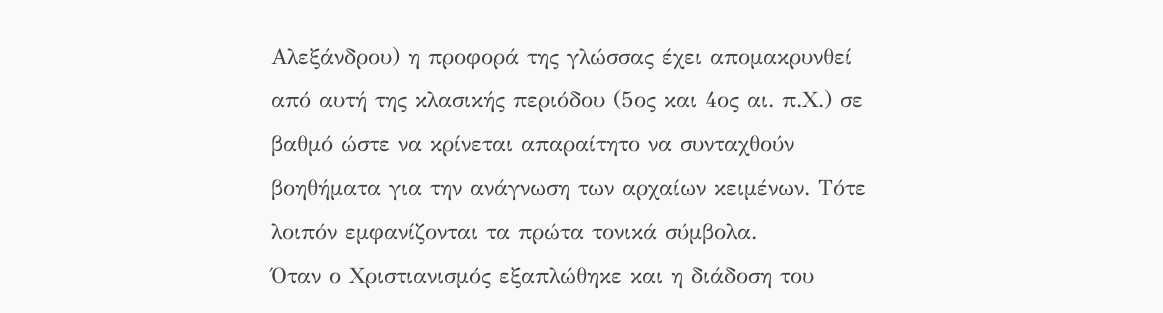Αλεξάνδρου) η προφορά της γλώσσας έχει απομακρυνθεί από αυτή της κλασικής περιόδου (5ος και 4ος αι. π.Χ.) σε βαθμό ώστε να κρίνεται απαραίτητο να συνταχθούν βοηθήματα για την ανάγνωση των αρχαίων κειμένων. Τότε λοιπόν εμφανίζονται τα πρώτα τονικά σύμβολα.
Όταν ο Χριστιανισμός εξαπλώθηκε και η διάδοση του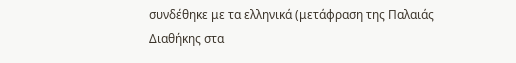συνδέθηκε με τα ελληνικά (μετάφραση της Παλαιάς Διαθήκης στα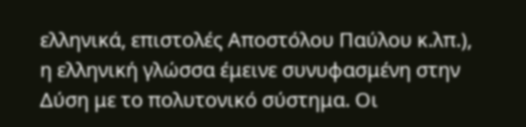ελληνικά, επιστολές Αποστόλου Παύλου κ.λπ.), η ελληνική γλώσσα έμεινε συνυφασμένη στην Δύση με το πολυτονικό σύστημα. Οι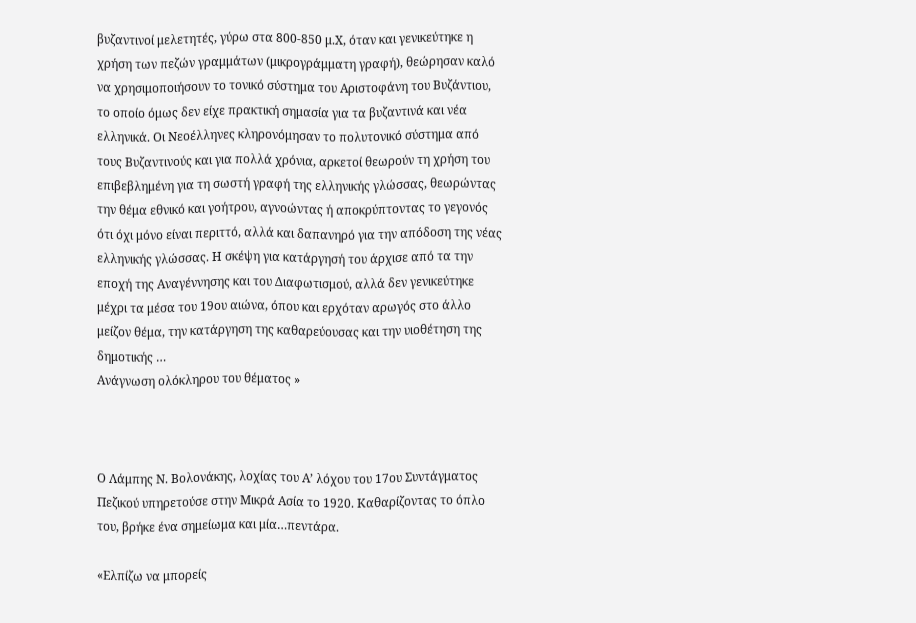βυζαντινοί μελετητές, γύρω στα 800-850 μ.Χ, όταν και γενικεύτηκε η χρήση των πεζών γραμμάτων (μικρογράμματη γραφή), θεώρησαν καλό να χρησιμοποιήσουν το τονικό σύστημα του Αριστοφάνη του Βυζάντιου, το οποίο όμως δεν είχε πρακτική σημασία για τα βυζαντινά και νέα ελληνικά. Οι Νεοέλληνες κληρονόμησαν το πολυτονικό σύστημα από τους Βυζαντινούς και για πολλά χρόνια, αρκετοί θεωρούν τη χρήση του επιβεβλημένη για τη σωστή γραφή της ελληνικής γλώσσας, θεωρώντας την θέμα εθνικό και γοήτρου, αγνοώντας ή αποκρύπτοντας το γεγονός ότι όχι μόνο είναι περιττό, αλλά και δαπανηρό για την απόδοση της νέας ελληνικής γλώσσας. Η σκέψη για κατάργησή του άρχισε από τα την εποχή της Αναγέννησης και του Διαφωτισμού, αλλά δεν γενικεύτηκε μέχρι τα μέσα του 19ου αιώνα, όπου και ερχόταν αρωγός στο άλλο μείζον θέμα, την κατάργηση της καθαρεύουσας και την υιοθέτηση της δημοτικής …
Ανάγνωση ολόκληρου του θέματος »



Ο Λάμπης Ν. Βολονάκης, λοχίας του Α’ λόχου του 17ου Συντάγματος Πεζικού υπηρετούσε στην Μικρά Ασία το 1920. Καθαρίζοντας το όπλο του, βρήκε ένα σημείωμα και μία…πεντάρα.

«Ελπίζω να μπορείς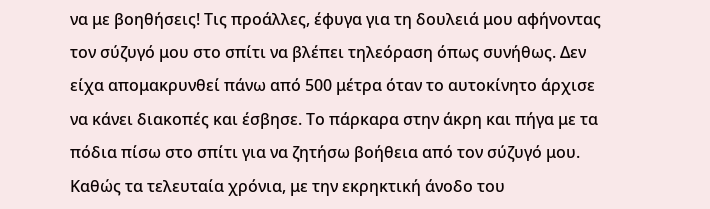να με βοηθήσεις! Τις προάλλες, έφυγα για τη δουλειά μου αφήνοντας τον σύζυγό μου στο σπίτι να βλέπει τηλεόραση όπως συνήθως. Δεν είχα απομακρυνθεί πάνω από 500 μέτρα όταν το αυτοκίνητο άρχισε να κάνει διακοπές και έσβησε. Το πάρκαρα στην άκρη και πήγα με τα πόδια πίσω στο σπίτι για να ζητήσω βοήθεια από τον σύζυγό μου.
Καθώς τα τελευταία χρόνια, με την εκρηκτική άνοδο του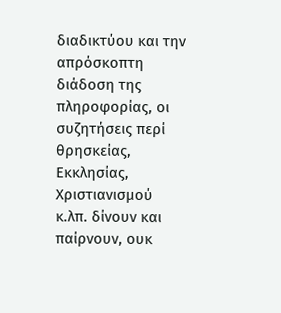διαδικτύου και την απρόσκοπτη διάδοση της πληροφορίας, οι συζητήσεις περί θρησκείας, Εκκλησίας, Χριστιανισμού κ.λπ. δίνουν και παίρνουν, ουκ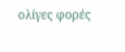ολίγες φορές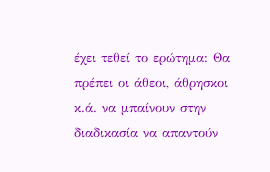έχει τεθεί το ερώτημα: Θα πρέπει οι άθεοι, άθρησκοι κ.ά. να μπαίνουν στην διαδικασία να απαντούν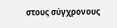στους σύγχρονους